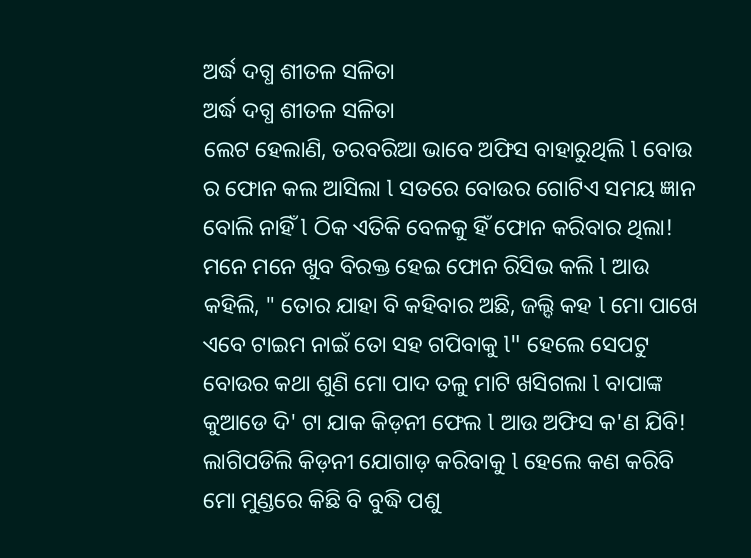ଅର୍ଦ୍ଧ ଦଗ୍ଧ ଶୀତଳ ସଳିତା
ଅର୍ଦ୍ଧ ଦଗ୍ଧ ଶୀତଳ ସଳିତା
ଲେଟ ହେଲାଣି, ତରବରିଆ ଭାବେ ଅଫିସ ବାହାରୁଥିଲି l ବୋଉ ର ଫୋନ କଲ ଆସିଲା l ସତରେ ବୋଉର ଗୋଟିଏ ସମୟ ଜ୍ଞାନ ବୋଲି ନାହିଁ l ଠିକ ଏତିକି ବେଳକୁ ହିଁ ଫୋନ କରିବାର ଥିଲା! ମନେ ମନେ ଖୁବ ବିରକ୍ତ ହେଇ ଫୋନ ରିସିଭ କଲି l ଆଉ କହିଲି, " ତୋର ଯାହା ବି କହିବାର ଅଛି, ଜଲ୍ଦି କହ l ମୋ ପାଖେ ଏବେ ଟାଇମ ନାଇଁ ତୋ ସହ ଗପିବାକୁ l" ହେଲେ ସେପଟୁ ବୋଉର କଥା ଶୁଣି ମୋ ପାଦ ତଳୁ ମାଟି ଖସିଗଲା l ବାପାଙ୍କ କୁଆଡେ ଦି' ଟା ଯାକ କିଡ଼ନୀ ଫେଲ l ଆଉ ଅଫିସ କ'ଣ ଯିବି! ଲାଗିପଡିଲି କିଡ଼ନୀ ଯୋଗାଡ଼ କରିବାକୁ l ହେଲେ କଣ କରିବି ମୋ ମୁଣ୍ଡରେ କିଛି ବି ବୁଦ୍ଧି ପଶୁ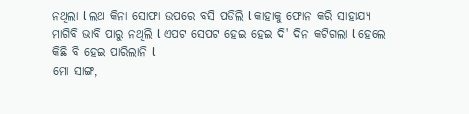ନଥିଲା l ଲଥ କିନା ସୋଫା ଉପରେ ବସି ପଡିଲି l କାହାକୁ ଫୋନ କରି ସାହାଯ୍ୟ ମାଗିବି ଭାବି ପାରୁ ନଥିଲି l ଏପଟ ସେପଟ ହେଇ ହେଇ ଦି' ଦିନ କଟିଗଲା l ହେଲେ କିଛି ବି ହେଇ ପାରିଲାନି l
ମୋ ସାଙ୍ଗ,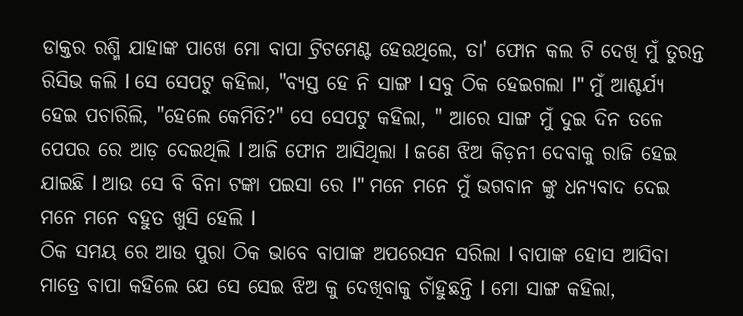ଡାକ୍ତର ରଶ୍ମି ଯାହାଙ୍କ ପାଖେ ମୋ ବାପା ଟ୍ରିଟମେଣ୍ଟ ହେଉଥିଲେ, ତା' ଫୋନ କଲ ଟି ଦେଖି ମୁଁ ତୁରନ୍ତ ରିସିଭ କଲି l ସେ ସେପଟୁ କହିଲା, "ବ୍ୟସ୍ତ ହେ ନି ସାଙ୍ଗ l ସବୁ ଠିକ ହେଇଗଲା l" ମୁଁ ଆଶ୍ଚର୍ଯ୍ୟ ହେଇ ପଚାରିଲି, "ହେଲେ କେମିତି?" ସେ ସେପଟୁ କହିଲା, " ଆରେ ସାଙ୍ଗ ମୁଁ ଦୁଇ ଦିନ ତଳେ ପେପର ରେ ଆଡ଼ ଦେଇଥିଲି l ଆଜି ଫୋନ ଆସିଥିଲା l ଜଣେ ଝିଅ କିଡ଼ନୀ ଦେବାକୁ ରାଜି ହେଇ ଯାଇଛି l ଆଉ ସେ ବି ବିନା ଟଙ୍କା ପଇସା ରେ l" ମନେ ମନେ ମୁଁ ଭଗବାନ ଙ୍କୁ ଧନ୍ୟବାଦ ଦେଇ ମନେ ମନେ ବହୁତ ଖୁସି ହେଲି l
ଠିକ ସମୟ ରେ ଆଉ ପୁରା ଠିକ ଭାବେ ବାପାଙ୍କ ଅପରେସନ ସରିଲା l ବାପାଙ୍କ ହୋସ ଆସିବା ମାତ୍ରେ ବାପା କହିଲେ ଯେ ସେ ସେଇ ଝିଅ କୁ ଦେଖିବାକୁ ଚାଁହୁଛନ୍ତି l ମୋ ସାଙ୍ଗ କହିଲା,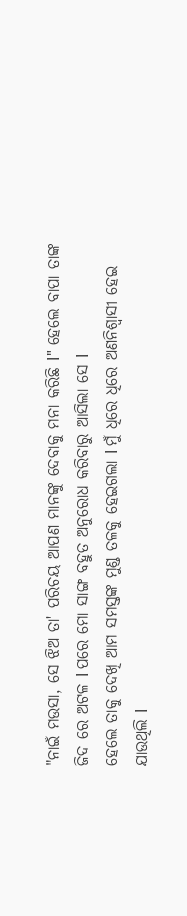"ନାଇଁ ମଉସା, ସେ ଝିଅ ତା' ପରିଚୟ ଆପଣ ମାନଙ୍କୁ ଦେବାକୁ ମନା କରିଛି l" ହେଲେ ବାପା ତାଙ୍କ ଜିଦ ରେ ଅଟଳ l ପରେ ମୋ ସାଙ୍ଗ ବହୁତ ଅନୁରୋଧ କରିବାରୁ ଆସିଲା ସେ l
ହେଲେ ତାକୁ ଦେଖି ଆମ ସମସ୍ତଙ୍କ ମୁଣ୍ଡ ତଳକୁ ହେଇଗଲା l ମୁଁ ଧିରେ ଧିରେ ଅଣନିଶ୍ୱାସୀ ହେଇ ଯାଉଥିଲି l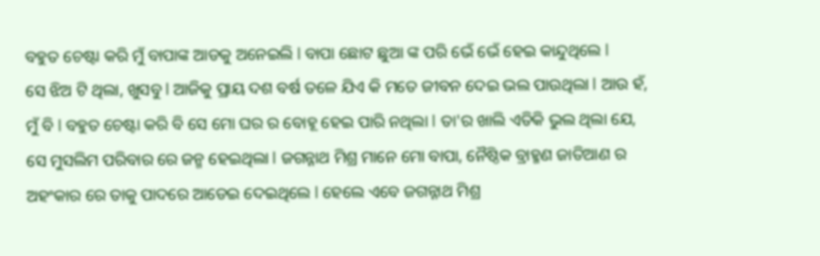ବହୁତ ଚେଷ୍ଟା କରି ମୁଁ ବାପାଙ୍କ ଆଡକୁ ଅନେଇଲି l ବାପା ଛୋଟ ଛୁଆ ଙ୍କ ପରି ଭେଁ ଭେଁ ହେଇ କାନ୍ଦୁଥିଲେ l
ସେ ଝିଅ ଟି ଥିଲା, ଖୁସବୁ l ଆଜିକୁ ପ୍ରାୟ ଦଶ ବର୍ଷ ତଳେ ଯିଏ କି ମତେ ଜୀବନ ଦେଇ ଭଲ ପାଉଥିଲା l ଆଉ ହଁ, ମୁଁ ବି l ବହୁତ ଚେଷ୍ଟା କରି ବି ସେ ମୋ ଘର ର ବୋହୂ ହେଇ ପାରି ନଥିଲା l ତା'ର ଖାଲି ଏତିକି ଭୁଲ ଥିଲା ଯେ, ସେ ମୁସଲିମ ପରିବାର ରେ ଜନ୍ମ ହେଇଥିଲା l ଜଗନ୍ନାଥ ମିଶ୍ର ମାନେ ମୋ ବାପା, ନୈଷ୍ଠିକ ବ୍ରାହ୍ମଣ ଜାତିଆଣ ର ଅହଂକାର ରେ ତାକୁ ପାଦରେ ଆଡେଇ ଦେଇଥିଲେ l ହେଲେ ଏବେ ଜଗନ୍ନାଥ ମିଶ୍ର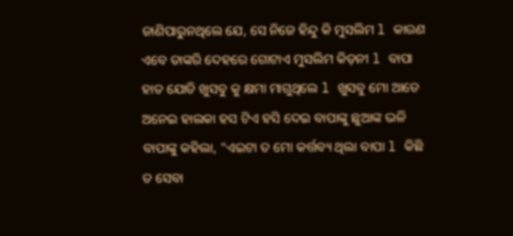ଜାଣିପାରୁନଥିଲେ ଯେ, ସେ ନିଜେ ହିନ୍ଦୁ କି ମୁସଲିମ l କାରଣ ଏବେ ତାଙ୍କରି ଦେହରେ ଗୋଟାଏ ମୁସଲିମ କିଡ଼ନୀ l ବାପା ହାତ ଯୋଡି ଖୁସବୁ କୁ କ୍ଷମା ମାଗୁଥିଲେ l ଖୁସବୁ ମୋ ଆଡେ ଅନେଇ ହାଲକା ହସ ଟିଏ ହସି ଦେଇ ବାପାଙ୍କୁ ଛୁଆଙ୍କ ଭଳି ବାପାଙ୍କୁ କହିଲା, "ଏଇଟା ତ ମୋ କର୍ତ୍ତବ୍ୟ ଥିଲା ବାପା l କିଛି ତ ସେବା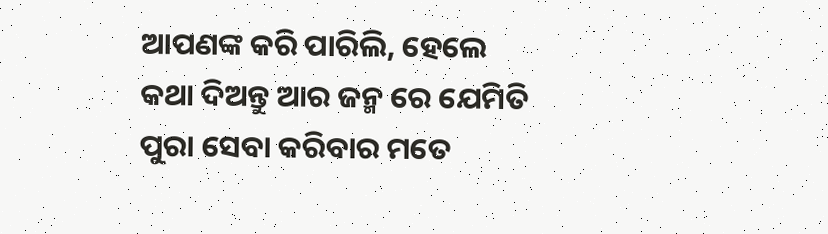ଆପଣଙ୍କ କରି ପାରିଲି, ହେଲେ କଥା ଦିଅନ୍ତୁ ଆର ଜନ୍ମ ରେ ଯେମିତି ପୁରା ସେବା କରିବାର ମତେ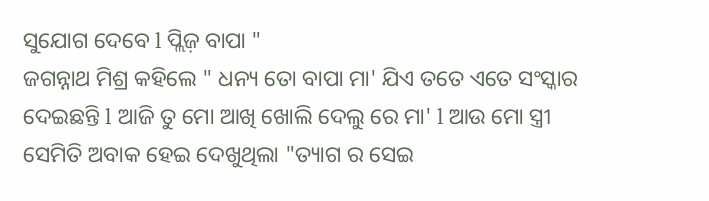ସୁଯୋଗ ଦେବେ l ପ୍ଲିଜ଼ ବାପା "
ଜଗନ୍ନାଥ ମିଶ୍ର କହିଲେ " ଧନ୍ୟ ତୋ ବାପା ମା' ଯିଏ ତତେ ଏତେ ସଂସ୍କାର ଦେଇଛନ୍ତି l ଆଜି ତୁ ମୋ ଆଖି ଖୋଲି ଦେଲୁ ରେ ମା' l ଆଉ ମୋ ସ୍ତ୍ରୀ ସେମିତି ଅବାକ ହେଇ ଦେଖୁଥିଲା "ତ୍ୟାଗ ର ସେଇ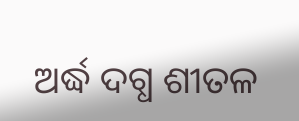ଅର୍ଦ୍ଧ ଦଗ୍ଧ ଶୀତଳ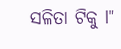ସଳିତା ଟିକୁ l"